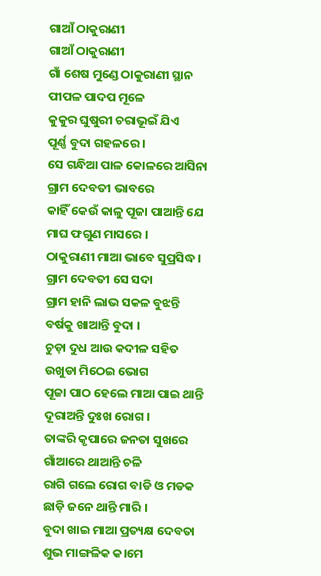ଗାଆଁ ଠାକୁରାଣୀ
ଗାଆଁ ଠାକୁରାଣୀ
ଗାଁ ଶେଷ ମୁଣ୍ଡେ ଠାକୁରାଣୀ ସ୍ଥାନ
ପୀପଳ ପାଦପ ମୂଳେ
କୁକୁର ଘୁଷୁରୀ ଚରାଭୂଇଁ ଯିଏ
ପୂର୍ଣ୍ଣ ବୁଦା ଗହଳରେ ।
ସେ ଗନ୍ଧିଆ ପାଳ କୋଳରେ ଆସିନା
ଗ୍ରାମ ଦେବତୀ ଭାବରେ
କାହିଁ କେଉଁ କାଳୁ ପୂଜା ପାଆନ୍ତି ଯେ
ମାଘ ଫଗୁଣ ମାସରେ ।
ଠାକୁରାଣୀ ମାଆ ଭାବେ ସୁପ୍ରସିଦ୍ଧ।
ଗ୍ରାମ ଦେବତୀ ସେ ସଦା
ଗ୍ରାମ ହାନି ଲାଭ ସକଳ ବୁଝନ୍ତି
ବର୍ଷକୁ ଖାଆନ୍ତି ବୁଦା ।
ଚୁଡ଼ା ଦୁଧ ଆଉ କଦୀଳ ସହିତ
ଉଖୁଡା ମିଠେଇ ଭୋଗ
ପୂଜା ପାଠ ହେଲେ ମାଆ ପାଇ ଥାନ୍ତି
ଦୂରାଅନ୍ତି ଦୁଃଖ ରୋଗ ।
ତାଙ୍କରି କୃପାରେ ଜନତା ସୁଖରେ
ଗାଁଆରେ ଥାଆନ୍ତି ଚଳି
ରାଗି ଗଲେ ରୋଗ ବାଡି ଓ ମଡକ
ଛାଡ଼ି ଜନେ ଥାନ୍ତି ମାରି ।
ବୁଦା ଖାଇ ମାଆ ପ୍ରତ୍ୟକ୍ଷ ଦେବତା
ଶୁଭ ମାଙ୍ଗଳିକ କ।ମେ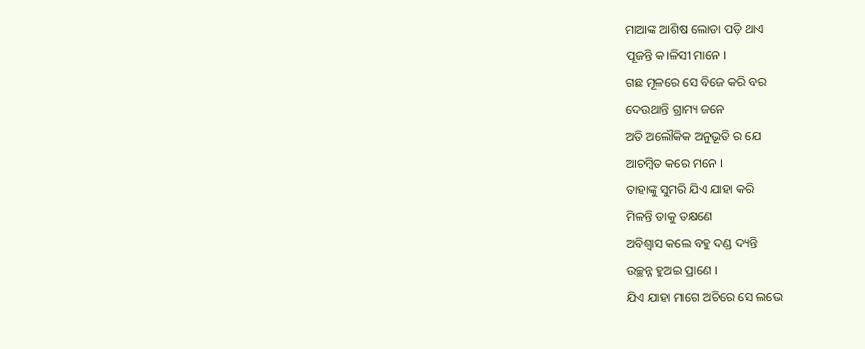ମାଆଙ୍କ ଆଶିଷ ଲୋଡା ପଡ଼ି ଥାଏ
ପୂଜନ୍ତି କ।ଳିସୀ ମାନେ ।
ଗଛ ମୂଳରେ ସେ ବିଜେ କରି ବର
ଦେଉଥାନ୍ତି ଗ୍ରାମ୍ୟ ଜନେ
ଅତି ଅଲୌକିକ ଅନୁଭୂତି ର ଯେ
ଆଚମ୍ବିତ କରେ ମନେ ।
ତାହାଙ୍କୁ ସୁମରି ଯିଏ ଯାହା କରି
ମିଳନ୍ତି ତାକୁ ତକ୍ଷଣେ
ଅବିଶ୍ୱାସ କଲେ ବହୁ ଦଣ୍ଡ ଦ୍ୟନ୍ତି
ଉଚ୍ଛନ୍ନ ହୁଅଇ ପ୍ରାଣେ ।
ଯିଏ ଯାହା ମାଗେ ଅଚିରେ ସେ ଲଭେ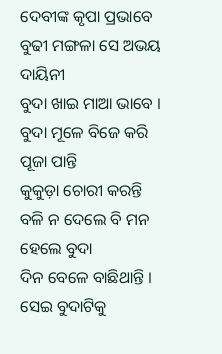ଦେବୀଙ୍କ କୃପା ପ୍ରଭାବେ
ବୁଢୀ ମଙ୍ଗଳା ସେ ଅଭୟ ଦାୟିନୀ
ବୁଦା ଖାଇ ମାଆ ଭାବେ ।
ବୁଦା ମୂଳେ ବିଜେ କରି ପୂଜା ପାନ୍ତି
କୁକୁଡ଼ା ଚୋରୀ କରନ୍ତି
ବଳି ନ ଦେଲେ ବି ମନ ହେଲେ ବୁଦା
ଦିନ ବେଳେ ବାଛିଥାନ୍ତି ।
ସେଇ ବୁଦାଟିକୁ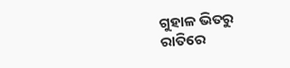ଗୁହାଳ ଭିତରୁ
ରାତିରେ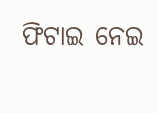ଫିଟାଇ ନେଇ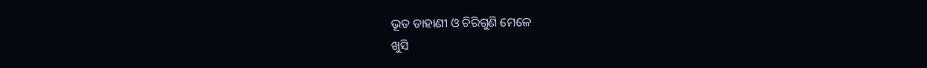ଭୂତ ଡାହାଣୀ ଓ ଚିରିଗୁଣି ମେଳେ
ଖୁସି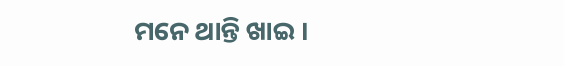ମନେ ଥାନ୍ତି ଖାଇ ।